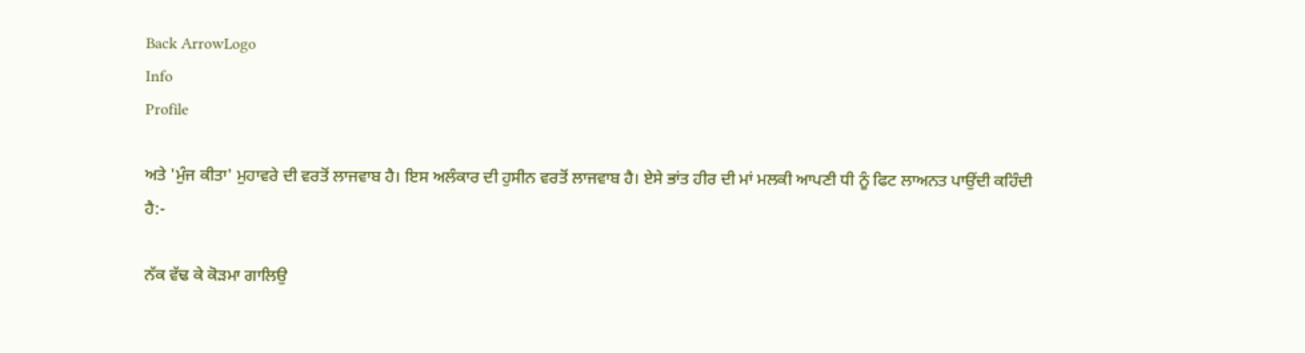Back ArrowLogo
Info
Profile

ਅਤੇ 'ਮੁੰਜ ਕੀਤਾ' ਮੁਹਾਵਰੇ ਦੀ ਵਰਤੋਂ ਲਾਜਵਾਬ ਹੈ। ਇਸ ਅਲੰਕਾਰ ਦੀ ਹੁਸੀਨ ਵਰਤੋਂ ਲਾਜਵਾਬ ਹੈ। ਏਸੇ ਭਾਂਤ ਹੀਰ ਦੀ ਮਾਂ ਮਲਕੀ ਆਪਣੀ ਧੀ ਨੂੰ ਫਿਟ ਲਾਅਨਤ ਪਾਉਂਦੀ ਕਹਿੰਦੀ ਹੈ:-

ਨੱਕ ਵੱਢ ਕੇ ਕੋੜਮਾ ਗਾਲਿਉ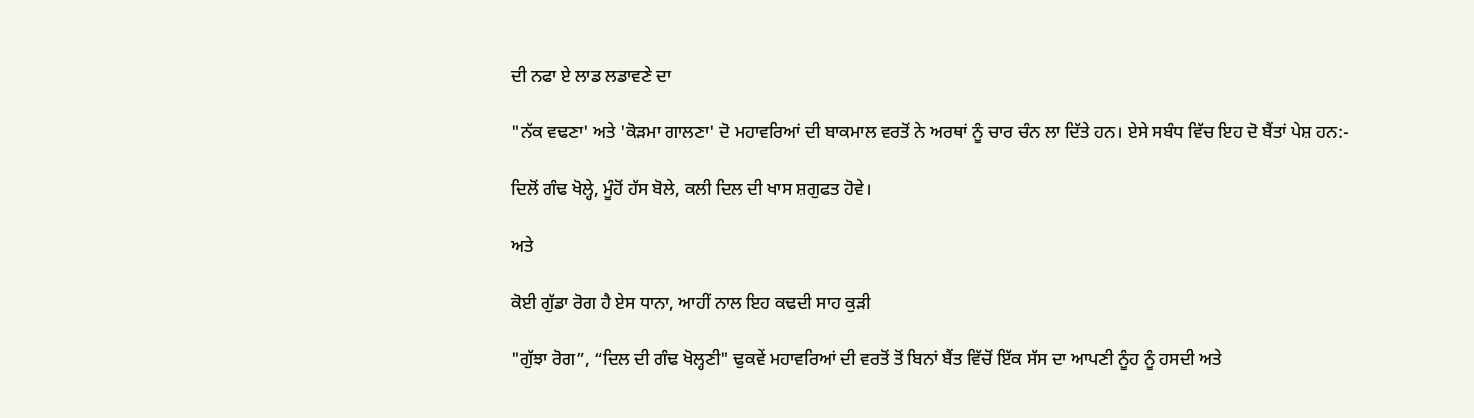ਦੀ ਨਫਾ ਏ ਲਾਡ ਲਡਾਵਣੇ ਦਾ

"ਨੱਕ ਵਢਣਾ' ਅਤੇ 'ਕੋੜਮਾ ਗਾਲਣਾ' ਦੋ ਮਹਾਵਰਿਆਂ ਦੀ ਬਾਕਮਾਲ ਵਰਤੋਂ ਨੇ ਅਰਥਾਂ ਨੂੰ ਚਾਰ ਚੰਨ ਲਾ ਦਿੱਤੇ ਹਨ। ਏਸੇ ਸਬੰਧ ਵਿੱਚ ਇਹ ਦੋ ਬੈਂਤਾਂ ਪੇਸ਼ ਹਨ:-

ਦਿਲੋਂ ਗੰਢ ਖੋਲ੍ਹੇ, ਮੂੰਹੋਂ ਹੱਸ ਬੋਲੇ, ਕਲੀ ਦਿਲ ਦੀ ਖਾਸ ਸ਼ਗੁਫਤ ਹੋਵੇ।

ਅਤੇ

ਕੋਈ ਗੁੱਡਾ ਰੋਗ ਹੈ ਏਸ ਧਾਨਾ, ਆਹੀਂ ਨਾਲ ਇਹ ਕਢਦੀ ਸਾਹ ਕੁੜੀ

"ਗੁੱਝਾ ਰੋਗ”, “ਦਿਲ ਦੀ ਗੰਢ ਖੋਲ੍ਹਣੀ" ਢੁਕਵੇਂ ਮਹਾਵਰਿਆਂ ਦੀ ਵਰਤੋਂ ਤੋਂ ਬਿਨਾਂ ਬੈਂਤ ਵਿੱਚੋਂ ਇੱਕ ਸੱਸ ਦਾ ਆਪਣੀ ਨੂੰਹ ਨੂੰ ਹਸਦੀ ਅਤੇ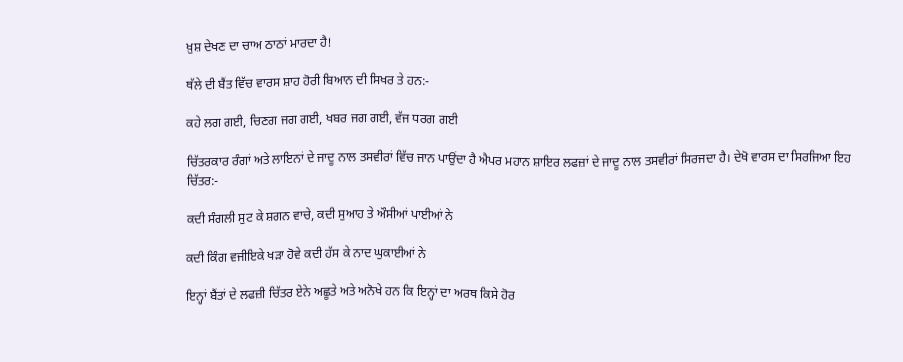ਖ਼ੁਸ਼ ਦੇਖਣ ਦਾ ਚਾਅ ਠਾਠਾਂ ਮਾਰਦਾ ਹੈ!

ਥੱਲੇ ਦੀ ਬੈਂਤ ਵਿੱਚ ਵਾਰਸ ਸ਼ਾਹ ਹੋਰੀ ਬਿਆਨ ਦੀ ਸਿਖਰ ਤੇ ਹਨ:-

ਕਹੇ ਲਗ ਗਈ, ਚਿਣਗ ਜਗ ਗਈ, ਖਬਰ ਜਗ ਗਈ, ਵੱਜ ਧਰਗ ਗਈ

ਚਿੱਤਰਕਾਰ ਰੰਗਾਂ ਅਤੇ ਲਾਇਨਾਂ ਦੇ ਜਾਦੂ ਨਾਲ ਤਸਵੀਰਾਂ ਵਿੱਚ ਜਾਨ ਪਾਉਂਦਾ ਹੈ ਐਪਰ ਮਹਾਨ ਸ਼ਾਇਰ ਲਫਜ਼ਾਂ ਦੇ ਜਾਦੂ ਨਾਲ ਤਸਵੀਰਾਂ ਸਿਰਜਦਾ ਹੈ। ਦੇਖੋ ਵਾਰਸ ਦਾ ਸਿਰਜਿਆ ਇਹ ਚਿੱਤਰ:-

ਕਦੀ ਸੰਗਲੀ ਸੁਟ ਕੇ ਸ਼ਗਨ ਵਾਚੇ, ਕਦੀ ਸੁਆਹ ਤੇ ਔਸੀਆਂ ਪਾਈਆਂ ਨੇ

ਕਦੀ ਕਿੰਗ ਵਜੀਇਕੇ ਖੜਾ ਹੋਵੇ ਕਦੀ ਹੱਸ ਕੇ ਨਾਦ ਘੁਕਾਈਆਂ ਨੇ

ਇਨ੍ਹਾਂ ਬੈਂਤਾਂ ਦੇ ਲਫਜ਼ੀ ਚਿੱਤਰ ਏਨੇ ਅਛੂਤੇ ਅਤੇ ਅਨੋਖੇ ਹਨ ਕਿ ਇਨ੍ਹਾਂ ਦਾ ਅਰਥ ਕਿਸੇ ਹੋਰ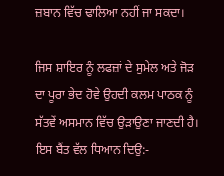ਜ਼ਬਾਨ ਵਿੱਚ ਢਾਲਿਆ ਨਹੀਂ ਜਾ ਸਕਦਾ।

ਜਿਸ ਸ਼ਾਇਰ ਨੂੰ ਲਫਜ਼ਾਂ ਦੇ ਸੁਮੇਲ ਅਤੇ ਜੋੜ ਦਾ ਪੂਰਾ ਭੇਦ ਹੋਵੇ ਉਹਦੀ ਕਲਮ ਪਾਠਕ ਨੂੰ ਸੱਤਵੇਂ ਅਸਮਾਨ ਵਿੱਚ ਉੜਾਉਣਾ ਜਾਣਦੀ ਹੈ। ਇਸ ਬੈਂਤ ਵੱਲ ਧਿਆਨ ਦਿਉ:-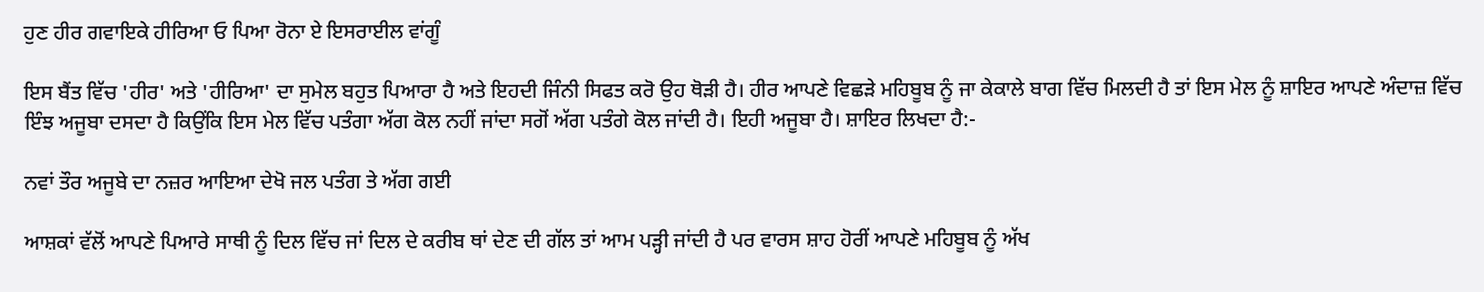ਹੁਣ ਹੀਰ ਗਵਾਇਕੇ ਹੀਰਿਆ ਓ ਪਿਆ ਰੋਨਾ ਏ ਇਸਰਾਈਲ ਵਾਂਗੂੰ

ਇਸ ਬੈਂਤ ਵਿੱਚ 'ਹੀਰ' ਅਤੇ 'ਹੀਰਿਆ' ਦਾ ਸੁਮੇਲ ਬਹੁਤ ਪਿਆਰਾ ਹੈ ਅਤੇ ਇਹਦੀ ਜਿੰਨੀ ਸਿਫਤ ਕਰੋ ਉਹ ਥੋੜੀ ਹੈ। ਹੀਰ ਆਪਣੇ ਵਿਛੜੇ ਮਹਿਬੂਬ ਨੂੰ ਜਾ ਕੇਕਾਲੇ ਬਾਗ ਵਿੱਚ ਮਿਲਦੀ ਹੈ ਤਾਂ ਇਸ ਮੇਲ ਨੂੰ ਸ਼ਾਇਰ ਆਪਣੇ ਅੰਦਾਜ਼ ਵਿੱਚ ਇੰਝ ਅਜੂਬਾ ਦਸਦਾ ਹੈ ਕਿਉਂਕਿ ਇਸ ਮੇਲ ਵਿੱਚ ਪਤੰਗਾ ਅੱਗ ਕੋਲ ਨਹੀਂ ਜਾਂਦਾ ਸਗੋਂ ਅੱਗ ਪਤੰਗੇ ਕੋਲ ਜਾਂਦੀ ਹੈ। ਇਹੀ ਅਜੂਬਾ ਹੈ। ਸ਼ਾਇਰ ਲਿਖਦਾ ਹੈ:-

ਨਵਾਂ ਤੌਰ ਅਜੂਬੇ ਦਾ ਨਜ਼ਰ ਆਇਆ ਦੇਖੋ ਜਲ ਪਤੰਗ ਤੇ ਅੱਗ ਗਈ

ਆਸ਼ਕਾਂ ਵੱਲੋਂ ਆਪਣੇ ਪਿਆਰੇ ਸਾਥੀ ਨੂੰ ਦਿਲ ਵਿੱਚ ਜਾਂ ਦਿਲ ਦੇ ਕਰੀਬ ਥਾਂ ਦੇਣ ਦੀ ਗੱਲ ਤਾਂ ਆਮ ਪੜ੍ਹੀ ਜਾਂਦੀ ਹੈ ਪਰ ਵਾਰਸ ਸ਼ਾਹ ਹੋਰੀਂ ਆਪਣੇ ਮਹਿਬੂਬ ਨੂੰ ਅੱਖ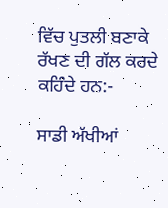ਵਿੱਚ ਪੁਤਲੀ ਬਣਾਕੇ ਰੱਖਣ ਦੀ ਗੱਲ ਕਰਦੇ ਕਹਿੰਦੇ ਹਨ:-

ਸਾਡੀ ਅੱਖੀਆਂ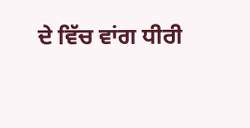ਦੇ ਵਿੱਚ ਵਾਂਗ ਧੀਰੀ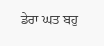ਡੇਰਾ ਘਤ ਬਹੁ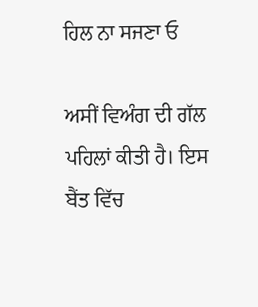ਹਿਲ ਨਾ ਸਜਣਾ ਓ

ਅਸੀਂ ਵਿਅੰਗ ਦੀ ਗੱਲ ਪਹਿਲਾਂ ਕੀਤੀ ਹੈ। ਇਸ ਬੈਂਤ ਵਿੱਚ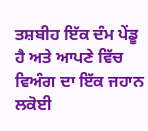ਤਸ਼ਬੀਹ ਇੱਕ ਦੰਮ ਪੇਂਡੂ ਹੈ ਅਤੇ ਆਪਣੇ ਵਿੱਚ ਵਿਅੰਗ ਦਾ ਇੱਕ ਜਹਾਨ ਲਕੋਈ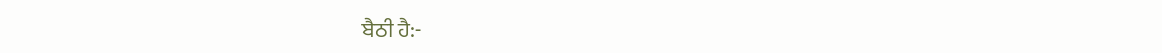ਬੈਠੀ ਹੈ:-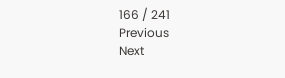166 / 241
Previous
Next